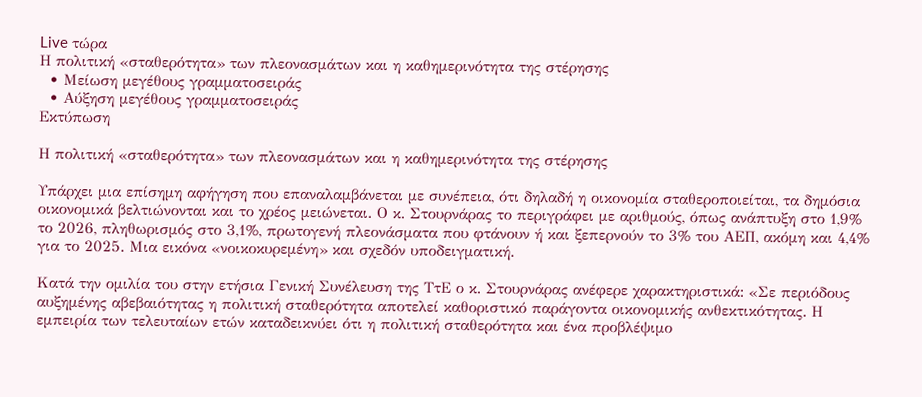Live τώρα
Η πολιτική «σταθερότητα» των πλεονασμάτων και η καθημερινότητα της στέρησης
  • Μείωση μεγέθους γραμματοσειράς
  • Αύξηση μεγέθους γραμματοσειράς
Εκτύπωση

Η πολιτική «σταθερότητα» των πλεονασμάτων και η καθημερινότητα της στέρησης

Υπάρχει μια επίσημη αφήγηση που επαναλαμβάνεται με συνέπεια, ότι δηλαδή η οικονομία σταθεροποιείται, τα δημόσια οικονομικά βελτιώνονται και το χρέος μειώνεται. Ο κ. Στουρνάρας το περιγράφει με αριθμούς, όπως ανάπτυξη στο 1,9% το 2026, πληθωρισμός στο 3,1%, πρωτογενή πλεονάσματα που φτάνουν ή και ξεπερνούν το 3% του ΑΕΠ, ακόμη και 4,4% για το 2025. Μια εικόνα «νοικοκυρεμένη» και σχεδόν υποδειγματική.

Κατά την ομιλία του στην ετήσια Γενική Συνέλευση της ΤτΕ ο κ. Στουρνάρας ανέφερε χαρακτηριστικά: «Σε περιόδους αυξημένης αβεβαιότητας η πολιτική σταθερότητα αποτελεί καθοριστικό παράγοντα οικονομικής ανθεκτικότητας. Η εμπειρία των τελευταίων ετών καταδεικνύει ότι η πολιτική σταθερότητα και ένα προβλέψιμο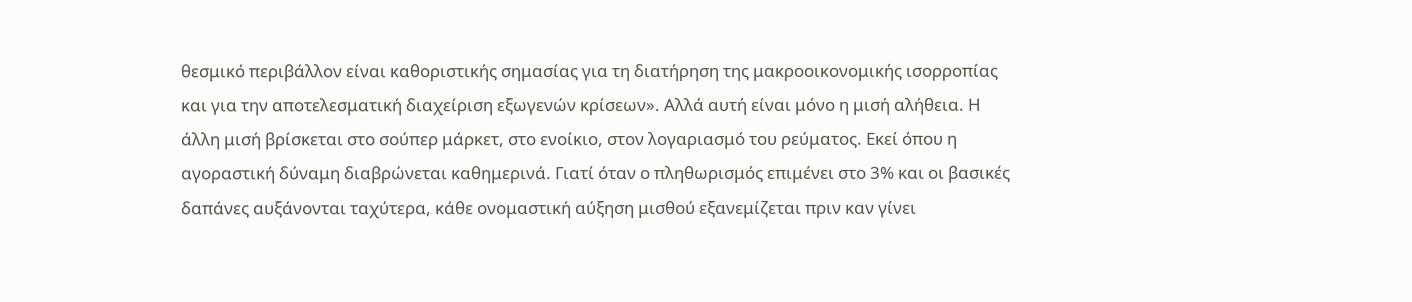θεσμικό περιβάλλον είναι καθοριστικής σημασίας για τη διατήρηση της μακροοικονομικής ισορροπίας και για την αποτελεσματική διαχείριση εξωγενών κρίσεων». Αλλά αυτή είναι μόνο η μισή αλήθεια. Η άλλη μισή βρίσκεται στο σούπερ μάρκετ, στο ενοίκιο, στον λογαριασμό του ρεύματος. Εκεί όπου η αγοραστική δύναμη διαβρώνεται καθημερινά. Γιατί όταν ο πληθωρισμός επιμένει στο 3% και οι βασικές δαπάνες αυξάνονται ταχύτερα, κάθε ονομαστική αύξηση μισθού εξανεμίζεται πριν καν γίνει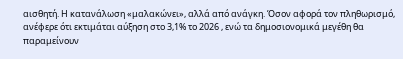αισθητή. Η κατανάλωση «μαλακώνει», αλλά από ανάγκη. Όσον αφορά τον πληθωρισμό, ανέφερε ότι εκτιμάται αύξηση στο 3,1% το 2026 , ενώ τα δημοσιονομικά μεγέθη θα παραμείνουν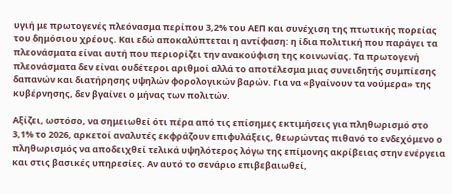υγιή με πρωτογενές πλεόνασμα περίπου 3,2% του ΑΕΠ και συνέχιση της πτωτικής πορείας του δημόσιου χρέους. Και εδώ αποκαλύπτεται η αντίφαση: η ίδια πολιτική που παράγει τα πλεονάσματα είναι αυτή που περιορίζει την ανακούφιση της κοινωνίας. Τα πρωτογενή πλεονάσματα δεν είναι ουδέτεροι αριθμοί αλλά το αποτέλεσμα μιας συνειδητής συμπίεσης δαπανών και διατήρησης υψηλών φορολογικών βαρών. Για να «βγαίνουν τα νούμερα» της κυβέρνησης, δεν βγαίνει ο μήνας των πολιτών.

Αξίζει, ωστόσο, να σημειωθεί ότι πέρα από τις επίσημες εκτιμήσεις για πληθωρισμό στο 3,1% το 2026, αρκετοί αναλυτές εκφράζουν επιφυλάξεις, θεωρώντας πιθανό το ενδεχόμενο ο πληθωρισμός να αποδειχθεί τελικά υψηλότερος λόγω της επίμονης ακρίβειας στην ενέργεια και στις βασικές υπηρεσίες. Αν αυτό το σενάριο επιβεβαιωθεί,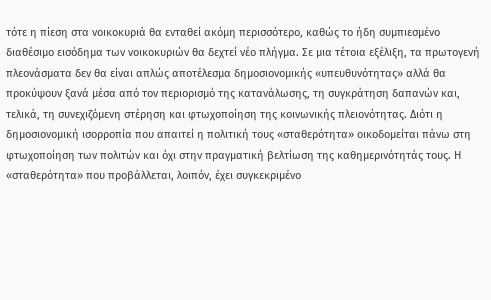τότε η πίεση στα νοικοκυριά θα ενταθεί ακόμη περισσότερο, καθώς το ήδη συμπιεσμένο διαθέσιμο εισόδημα των νοικοκυριών θα δεχτεί νέο πλήγμα. Σε μια τέτοια εξέλιξη, τα πρωτογενή πλεονάσματα δεν θα είναι απλώς αποτέλεσμα δημοσιονομικής «υπευθυνότητας» αλλά θα προκύψουν ξανά μέσα από τον περιορισμό της κατανάλωσης, τη συγκράτηση δαπανών και, τελικά, τη συνεχιζόμενη στέρηση και φτωχοποίηση της κοινωνικής πλειονότητας. Διότι η δημοσιονομική ισορροπία που απαιτεί η πολιτική τους «σταθερότητα» οικοδομείται πάνω στη φτωχοποίηση των πολιτών και όχι στην πραγματική βελτίωση της καθημερινότητάς τους. Η «σταθερότητα» που προβάλλεται, λοιπόν, έχει συγκεκριμένο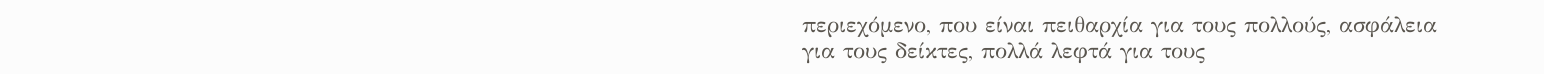περιεχόμενο, που είναι πειθαρχία για τους πολλούς, ασφάλεια για τους δείκτες, πολλά λεφτά για τους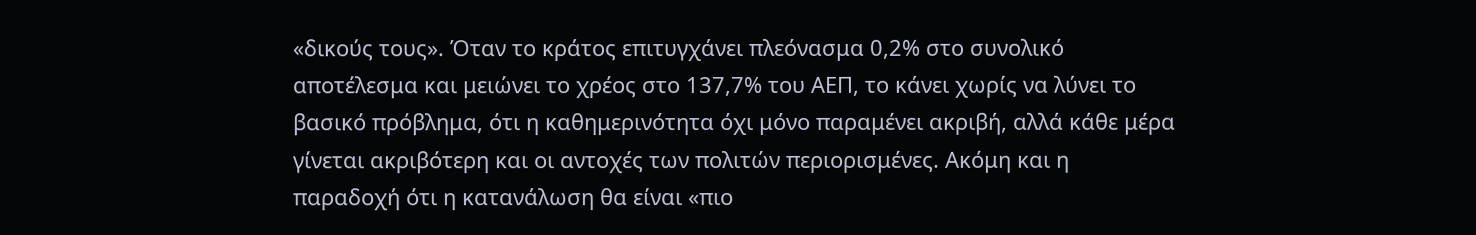«δικούς τους». Όταν το κράτος επιτυγχάνει πλεόνασμα 0,2% στο συνολικό αποτέλεσμα και μειώνει το χρέος στο 137,7% του ΑΕΠ, το κάνει χωρίς να λύνει το βασικό πρόβλημα, ότι η καθημερινότητα όχι μόνο παραμένει ακριβή, αλλά κάθε μέρα γίνεται ακριβότερη και οι αντοχές των πολιτών περιορισμένες. Ακόμη και η παραδοχή ότι η κατανάλωση θα είναι «πιο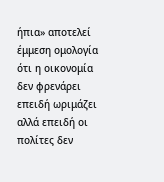ήπια» αποτελεί έμμεση ομολογία ότι η οικονομία δεν φρενάρει επειδή ωριμάζει αλλά επειδή οι πολίτες δεν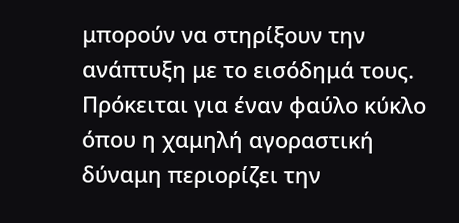μπορούν να στηρίξουν την ανάπτυξη με το εισόδημά τους. Πρόκειται για έναν φαύλο κύκλο όπου η χαμηλή αγοραστική δύναμη περιορίζει την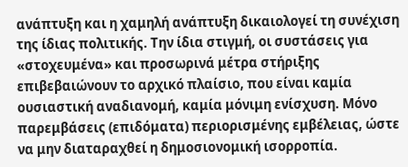ανάπτυξη και η χαμηλή ανάπτυξη δικαιολογεί τη συνέχιση της ίδιας πολιτικής. Την ίδια στιγμή, οι συστάσεις για «στοχευμένα» και προσωρινά μέτρα στήριξης επιβεβαιώνουν το αρχικό πλαίσιο, που είναι καμία ουσιαστική αναδιανομή, καμία μόνιμη ενίσχυση. Μόνο παρεμβάσεις (επιδόματα) περιορισμένης εμβέλειας, ώστε να μην διαταραχθεί η δημοσιονομική ισορροπία.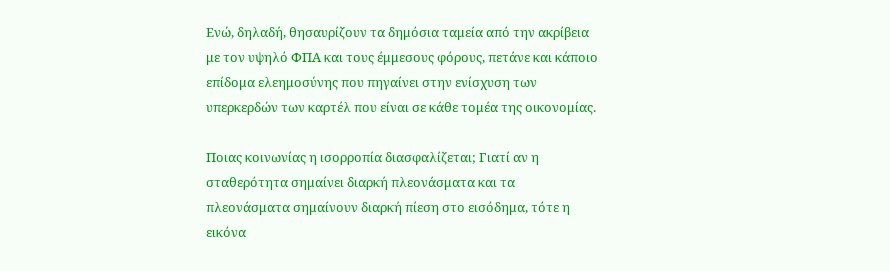Ενώ, δηλαδή, θησαυρίζουν τα δημόσια ταμεία από την ακρίβεια με τον υψηλό ΦΠΑ και τους έμμεσους φόρους, πετάνε και κάποιο επίδομα ελεημοσύνης που πηγαίνει στην ενίσχυση των υπερκερδών των καρτέλ που είναι σε κάθε τομέα της οικονομίας.

Ποιας κοινωνίας η ισορροπία διασφαλίζεται; Γιατί αν η σταθερότητα σημαίνει διαρκή πλεονάσματα και τα πλεονάσματα σημαίνουν διαρκή πίεση στο εισόδημα, τότε η εικόνα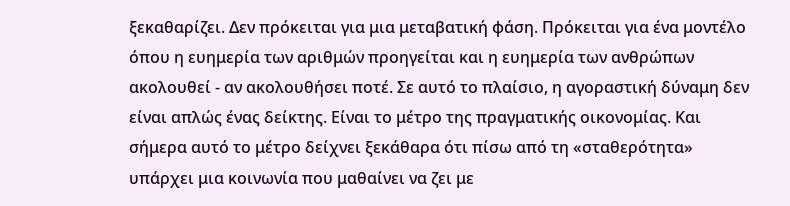ξεκαθαρίζει. Δεν πρόκειται για μια μεταβατική φάση. Πρόκειται για ένα μοντέλο όπου η ευημερία των αριθμών προηγείται και η ευημερία των ανθρώπων ακολουθεί - αν ακολουθήσει ποτέ. Σε αυτό το πλαίσιο, η αγοραστική δύναμη δεν είναι απλώς ένας δείκτης. Είναι το μέτρο της πραγματικής οικονομίας. Και σήμερα αυτό το μέτρο δείχνει ξεκάθαρα ότι πίσω από τη «σταθερότητα» υπάρχει μια κοινωνία που μαθαίνει να ζει με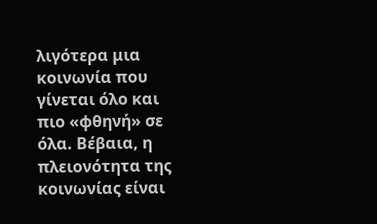λιγότερα μια κοινωνία που γίνεται όλο και πιο «φθηνή» σε όλα. Βέβαια, η πλειονότητα της κοινωνίας είναι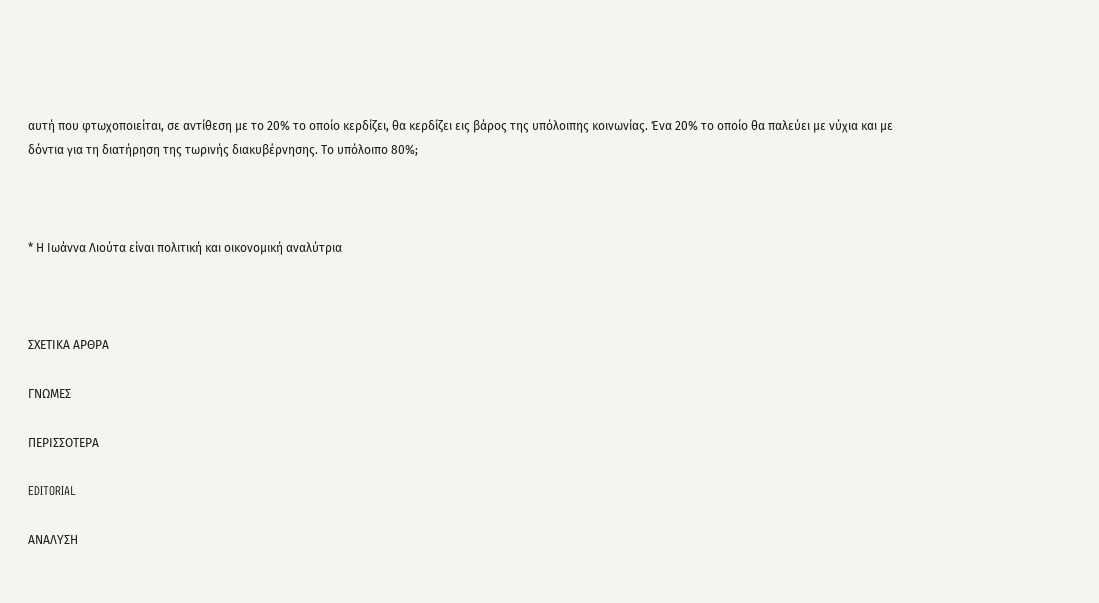αυτή που φτωχοποιείται, σε αντίθεση με το 20% το οποίο κερδίζει, θα κερδίζει εις βάρος της υπόλοιπης κοινωνίας. Ένα 20% το οποίο θα παλεύει με νύχια και με δόντια για τη διατήρηση της τωρινής διακυβέρνησης. Το υπόλοιπο 80%;



* Η Ιωάννα Λιούτα είναι πολιτική και οικονομική αναλύτρια



ΣΧΕΤΙΚΑ ΑΡΘΡΑ

ΓΝΩΜΕΣ

ΠΕΡΙΣΣΟΤΕΡΑ

EDITORIAL

ΑΝΑΛΥΣΗ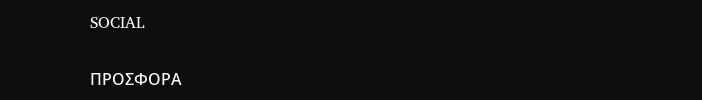SOCIAL

ΠΡΟΣΦΟΡΑ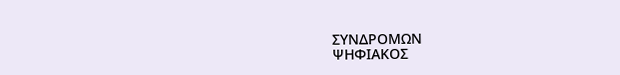ΣΥΝΔΡΟΜΩΝ
ΨΗΦΙΑΚΟΣ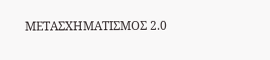ΜΕΤΑΣΧΗΜΑΤΙΣΜΟΣ 2.0